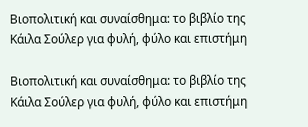Βιοπολιτική και συναίσθημα: το βιβλίο της Κάιλα Σούλερ για φυλή, φύλο και επιστήμη

Βιοπολιτική και συναίσθημα: το βιβλίο της Κάιλα Σούλερ για φυλή, φύλο και επιστήμη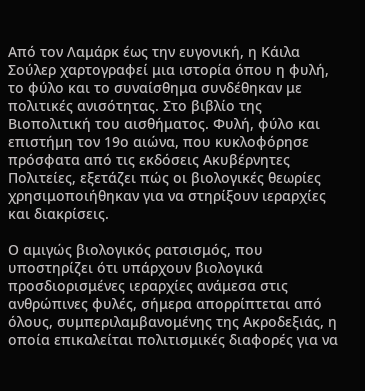Από τον Λαμάρκ έως την ευγονική, η Κάιλα Σούλερ χαρτογραφεί μια ιστορία όπου η φυλή, το φύλο και το συναίσθημα συνδέθηκαν με πολιτικές ανισότητας. Στο βιβλίο της Βιοπολιτική του αισθήματος. Φυλή, φύλο και επιστήμη τον 19ο αιώνα, που κυκλοφόρησε πρόσφατα από τις εκδόσεις Ακυβέρνητες Πολιτείες, εξετάζει πώς οι βιολογικές θεωρίες χρησιμοποιήθηκαν για να στηρίξουν ιεραρχίες και διακρίσεις.

Ο αμιγώς βιολογικός ρατσισμός, που υποστηρίζει ότι υπάρχουν βιολογικά προσδιορισμένες ιεραρχίες ανάμεσα στις ανθρώπινες φυλές, σήμερα απορρίπτεται από όλους, συμπεριλαμβανομένης της Ακροδεξιάς, η οποία επικαλείται πολιτισμικές διαφορές για να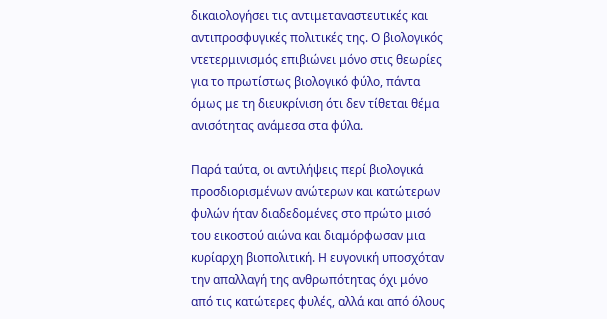δικαιολογήσει τις αντιμεταναστευτικές και αντιπροσφυγικές πολιτικές της. Ο βιολογικός ντετερμινισμός επιβιώνει μόνο στις θεωρίες για το πρωτίστως βιολογικό φύλο, πάντα όμως με τη διευκρίνιση ότι δεν τίθεται θέμα ανισότητας ανάμεσα στα φύλα.

Παρά ταύτα, οι αντιλήψεις περί βιολογικά προσδιορισμένων ανώτερων και κατώτερων φυλών ήταν διαδεδομένες στο πρώτο μισό του εικοστού αιώνα και διαμόρφωσαν μια κυρίαρχη βιοπολιτική. Η ευγονική υποσχόταν την απαλλαγή της ανθρωπότητας όχι μόνο από τις κατώτερες φυλές, αλλά και από όλους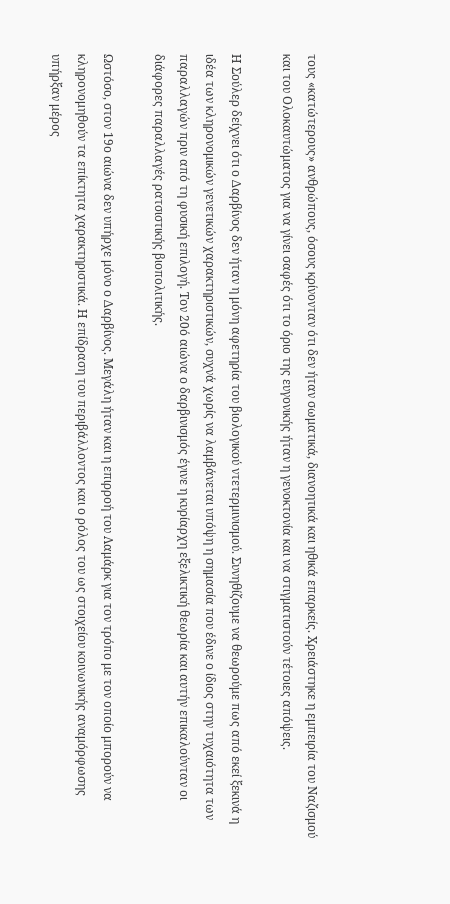τους «κατώτερους» ανθρώπους, όσους κρίνονταν ότι δεν ήταν σωματικά, διανοητικά και ηθικά επαρκείς. Χρειάστηκε η εμπειρία του Ναζισμού και του Ολοκαυτώματος για να γίνει σαφές ότι το όριο της ευγονικής ήταν η γενοκτονία και να στιγματιστούν τέτοιες απόψεις.

Η Σούλερ δείχνει ότι ο Δαρβίνος δεν ήταν η μόνη αφετηρία του βιολογικού ντετερμινισμού. Συνηθίζουμε να θεωρούμε πως από εκεί ξεκινά η ιδέα των κληρονομικών γενετικών χαρακτηριστικών, συχνά χωρίς να λαμβάνεται υπόψη η σημασία που έδινε ο ίδιος στην τυχαιότητα των παραλλαγών πριν από τη φυσική επιλογή. Τον 20ό αιώνα ο δαρβινισμός έγινε η κυρίαρχη εξελικτική θεωρία και αυτήν επικαλούνταν οι διάφορες παραλλαγές ρατσιστικής βιοπολιτικής.

Ωστόσο, στον 19ο αιώνα δεν υπήρχε μόνο ο Δαρβίνος. Μεγάλη ήταν και η επιρροή του Λαμάρκ για τον τρόπο με τον οποίο μπορούν να κληρονομηθούν τα επίκτητα χαρακτηριστικά. Η επίδραση του περιβάλλοντος και ο ρόλος του ως στοιχείου κοινωνικής αναμόρφωσης υπήρξαν μέρος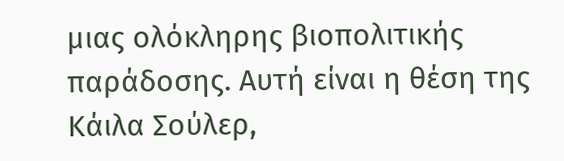μιας ολόκληρης βιοπολιτικής παράδοσης. Αυτή είναι η θέση της Κάιλα Σούλερ,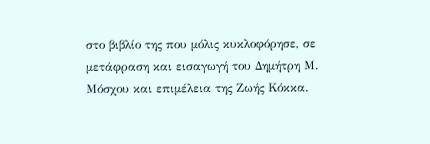στο βιβλίο της που μόλις κυκλοφόρησε, σε μετάφραση και εισαγωγή του Δημήτρη Μ. Μόσχου και επιμέλεια της Ζωής Κόκκα.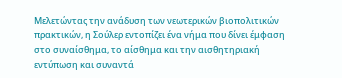Μελετώντας την ανάδυση των νεωτερικών βιοπολιτικών πρακτικών, η Σούλερ εντοπίζει ένα νήμα που δίνει έμφαση στο συναίσθημα, το αίσθημα και την αισθητηριακή εντύπωση και συναντά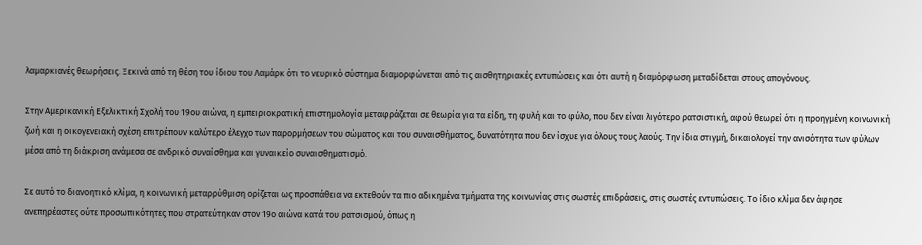λαμαρκιανές θεωρήσεις. Ξεκινά από τη θέση του ίδιου του Λαμάρκ ότι το νευρικό σύστημα διαμορφώνεται από τις αισθητηριακές εντυπώσεις και ότι αυτή η διαμόρφωση μεταδίδεται στους απογόνους.

Στην Αμερικανική Εξελικτική Σχολή του 19ου αιώνα, η εμπειριοκρατική επιστημολογία μεταφράζεται σε θεωρία για τα είδη, τη φυλή και το φύλο, που δεν είναι λιγότερο ρατσιστική, αφού θεωρεί ότι η προηγμένη κοινωνική ζωή και η οικογενειακή σχέση επιτρέπουν καλύτερο έλεγχο των παρορμήσεων του σώματος και του συναισθήματος, δυνατότητα που δεν ίσχυε για όλους τους λαούς. Την ίδια στιγμή, δικαιολογεί την ανισότητα των φύλων μέσα από τη διάκριση ανάμεσα σε ανδρικό συναίσθημα και γυναικείο συναισθηματισμό.

Σε αυτό το διανοητικό κλίμα, η κοινωνική μεταρρύθμιση ορίζεται ως προσπάθεια να εκτεθούν τα πιο αδικημένα τμήματα της κοινωνίας στις σωστές επιδράσεις, στις σωστές εντυπώσεις. Το ίδιο κλίμα δεν άφησε ανεπηρέαστες ούτε προσωπικότητες που στρατεύτηκαν στον 19ο αιώνα κατά του ρατσισμού, όπως η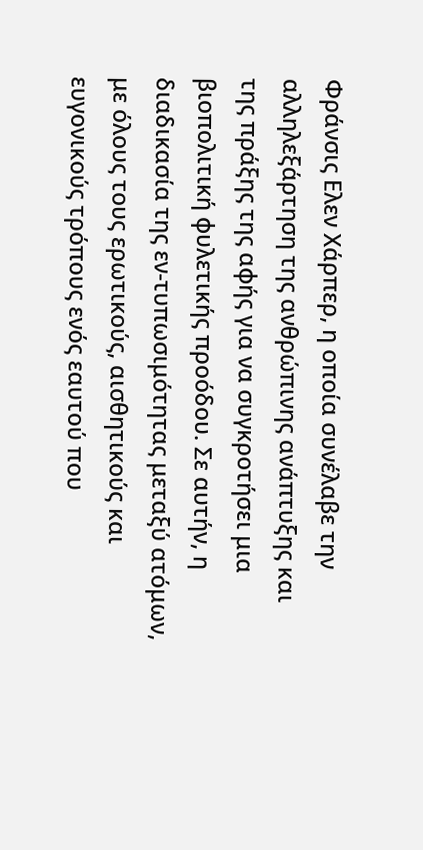Φράνσις Ελεν Χάρπερ, η οποία συνέλαβε την αλληλεξάρτηση της ανθρώπινης ανάπτυξης και της πράξης της αφής για να συγκροτήσει μια βιοπολιτική φυλετικής προόδου. Σε αυτήν, η διαδικασία της εν-τυπωσιμότητας μεταξύ ατόμων, με όλους τους ερωτικούς, αισθητικούς και ευγονικούς τρόπους ενός εαυτού που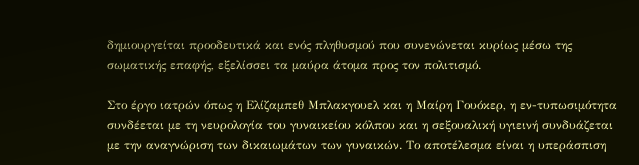δημιουργείται προοδευτικά και ενός πληθυσμού που συνενώνεται κυρίως μέσω της σωματικής επαφής, εξελίσσει τα μαύρα άτομα προς τον πολιτισμό.

Στο έργο ιατρών όπως η Ελίζαμπεθ Μπλακγουελ και η Μαίρη Γουόκερ, η εν-τυπωσιμότητα συνδέεται με τη νευρολογία του γυναικείου κόλπου και η σεξουαλική υγιεινή συνδυάζεται με την αναγνώριση των δικαιωμάτων των γυναικών. Το αποτέλεσμα είναι η υπεράσπιση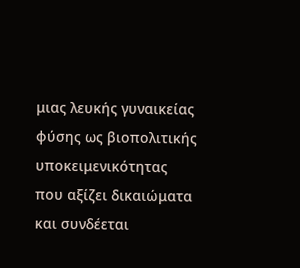μιας λευκής γυναικείας φύσης ως βιοπολιτικής υποκειμενικότητας που αξίζει δικαιώματα και συνδέεται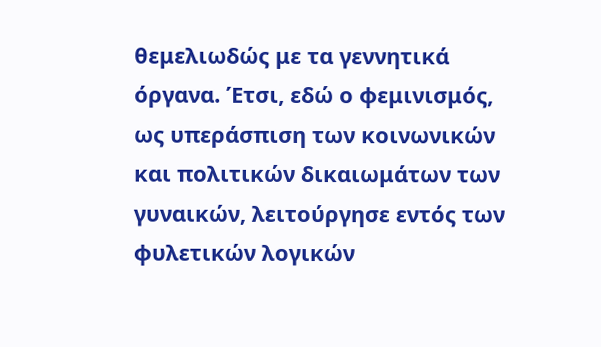θεμελιωδώς με τα γεννητικά όργανα. Έτσι, εδώ ο φεμινισμός, ως υπεράσπιση των κοινωνικών και πολιτικών δικαιωμάτων των γυναικών, λειτούργησε εντός των φυλετικών λογικών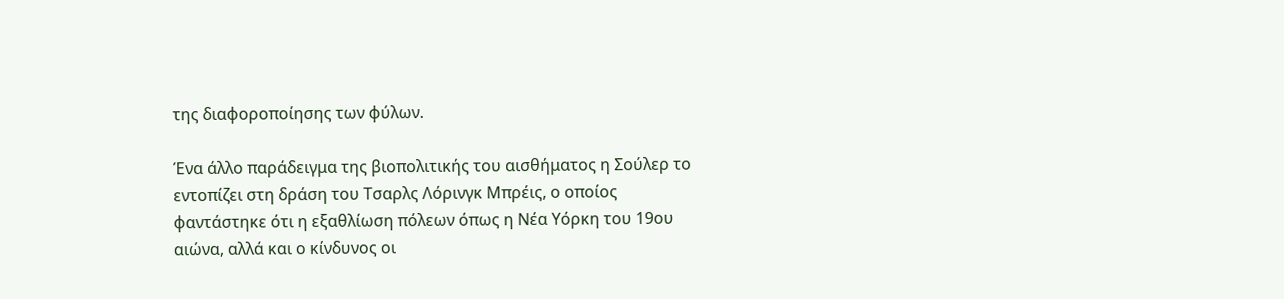της διαφοροποίησης των φύλων.

Ένα άλλο παράδειγμα της βιοπολιτικής του αισθήματος η Σούλερ το εντοπίζει στη δράση του Τσαρλς Λόρινγκ Μπρέις, ο οποίος φαντάστηκε ότι η εξαθλίωση πόλεων όπως η Νέα Υόρκη του 19ου αιώνα, αλλά και ο κίνδυνος οι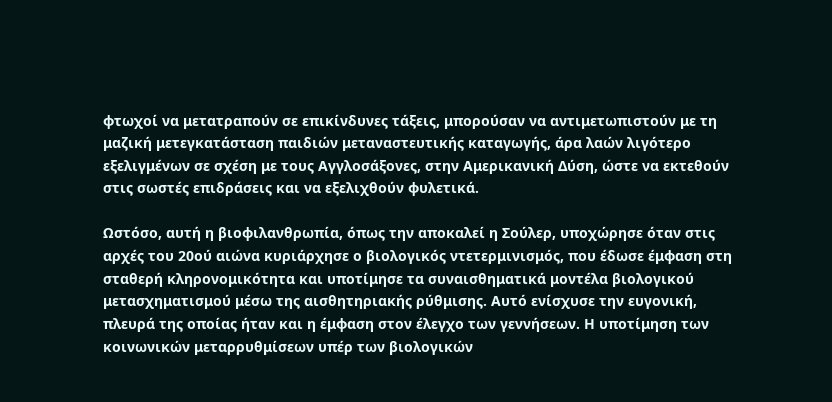φτωχοί να μετατραπούν σε επικίνδυνες τάξεις, μπορούσαν να αντιμετωπιστούν με τη μαζική μετεγκατάσταση παιδιών μεταναστευτικής καταγωγής, άρα λαών λιγότερο εξελιγμένων σε σχέση με τους Αγγλοσάξονες, στην Αμερικανική Δύση, ώστε να εκτεθούν στις σωστές επιδράσεις και να εξελιχθούν φυλετικά.

Ωστόσο, αυτή η βιοφιλανθρωπία, όπως την αποκαλεί η Σούλερ, υποχώρησε όταν στις αρχές του 20ού αιώνα κυριάρχησε ο βιολογικός ντετερμινισμός, που έδωσε έμφαση στη σταθερή κληρονομικότητα και υποτίμησε τα συναισθηματικά μοντέλα βιολογικού μετασχηματισμού μέσω της αισθητηριακής ρύθμισης. Αυτό ενίσχυσε την ευγονική, πλευρά της οποίας ήταν και η έμφαση στον έλεγχο των γεννήσεων. Η υποτίμηση των κοινωνικών μεταρρυθμίσεων υπέρ των βιολογικών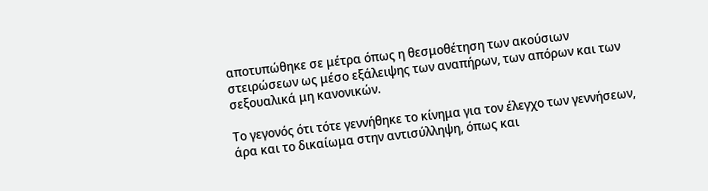αποτυπώθηκε σε μέτρα όπως η θεσμοθέτηση των ακούσιων στειρώσεων ως μέσο εξάλειψης των αναπήρων, των απόρων και των σεξουαλικά μη κανονικών.

Το γεγονός ότι τότε γεννήθηκε το κίνημα για τον έλεγχο των γεννήσεων, άρα και το δικαίωμα στην αντισύλληψη, όπως και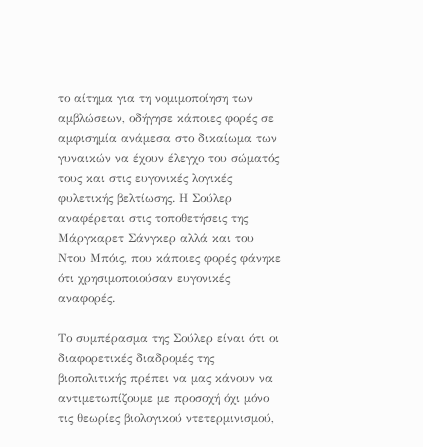το αίτημα για τη νομιμοποίηση των αμβλώσεων, οδήγησε κάποιες φορές σε αμφισημία ανάμεσα στο δικαίωμα των γυναικών να έχουν έλεγχο του σώματός τους και στις ευγονικές λογικές φυλετικής βελτίωσης. Η Σούλερ αναφέρεται στις τοποθετήσεις της Μάργκαρετ Σάνγκερ αλλά και του Ντου Μπόις, που κάποιες φορές φάνηκε ότι χρησιμοποιούσαν ευγονικές αναφορές.

Το συμπέρασμα της Σούλερ είναι ότι οι διαφορετικές διαδρομές της βιοπολιτικής πρέπει να μας κάνουν να αντιμετωπίζουμε με προσοχή όχι μόνο τις θεωρίες βιολογικού ντετερμινισμού,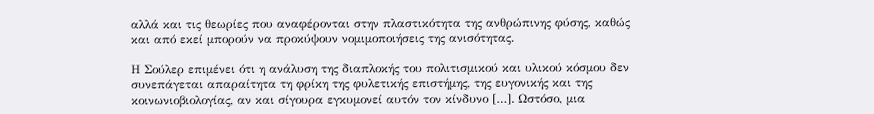αλλά και τις θεωρίες που αναφέρονται στην πλαστικότητα της ανθρώπινης φύσης, καθώς και από εκεί μπορούν να προκύψουν νομιμοποιήσεις της ανισότητας.

Η Σούλερ επιμένει ότι η ανάλυση της διαπλοκής του πολιτισμικού και υλικού κόσμου δεν συνεπάγεται απαραίτητα τη φρίκη της φυλετικής επιστήμης, της ευγονικής και της κοινωνιοβιολογίας, αν και σίγουρα εγκυμονεί αυτόν τον κίνδυνο […]. Ωστόσο, μια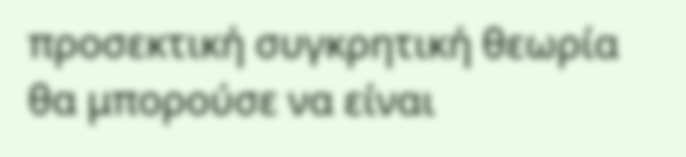προσεκτική συγκρητική θεωρία θα μπορούσε να είναι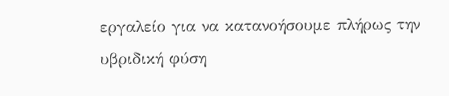εργαλείο για να κατανοήσουμε πλήρως την υβριδική φύση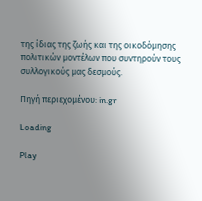της ίδιας της ζωής και της οικοδόμησης πολιτικών μοντέλων που συντηρούν τους συλλογικούς μας δεσμούς.

Πηγή περιεχομένου: in.gr

Loading

Play